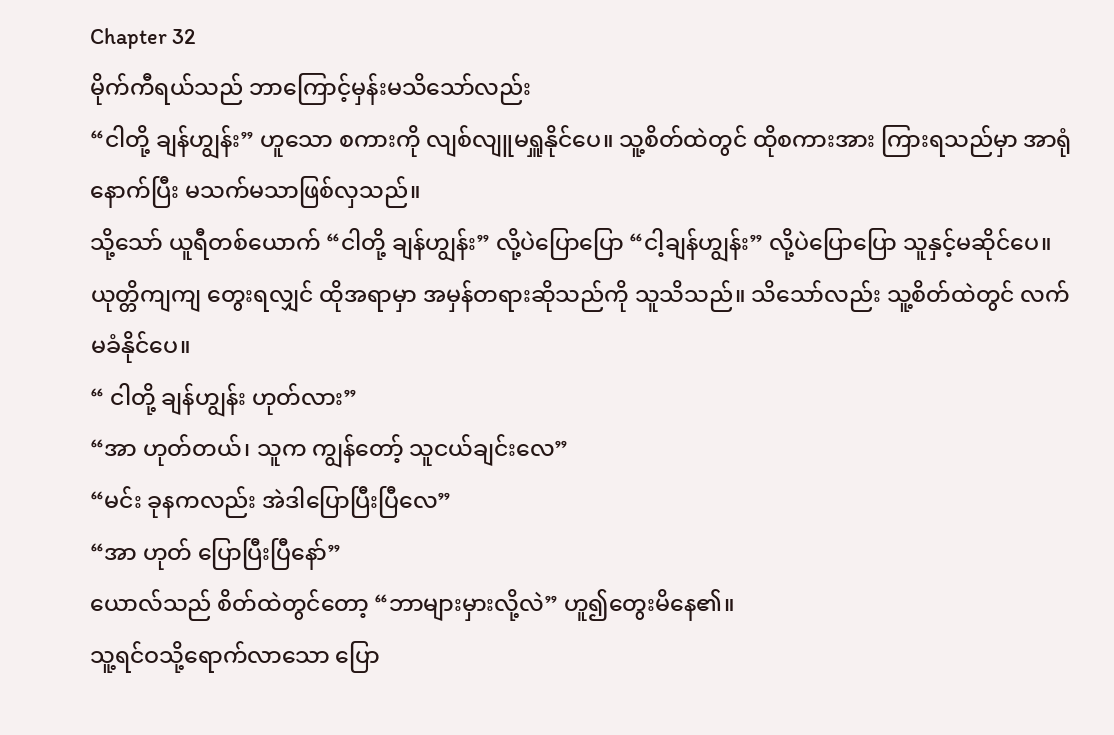Chapter 32
မိုက်ကီရယ်သည် ဘာကြောင့်မှန်းမသိသော်လည်း
“ငါတို့ ချန်ဟျွန်း” ဟူသော စကားကို လျစ်လျူမရှူနိုင်ပေ။ သူ့စိတ်ထဲတွင် ထိုစကားအား ကြားရသည်မှာ အာရုံနောက်ပြီး မသက်မသာဖြစ်လှသည်။
သို့သော် ယူရီတစ်ယောက် “ငါတို့ ချန်ဟျွန်း” လို့ပဲပြောပြော “ငါ့ချန်ဟျွန်း” လို့ပဲပြောပြော သူနှင့်မဆိုင်ပေ။ ယုတ္တိကျကျ တွေးရလျှင် ထိုအရာမှာ အမှန်တရားဆိုသည်ကို သူသိသည်။ သိသော်လည်း သူ့စိတ်ထဲတွင် လက်မခံနိုင်ပေ။
“ ငါတို့ ချန်ဟျွန်း ဟုတ်လား”
“အာ ဟုတ်တယ်၊ သူက ကျွန်တော့် သူငယ်ချင်းလေ”
“မင်း ခုနကလည်း အဲဒါပြောပြီးပြီလေ”
“အာ ဟုတ် ပြောပြီးပြီနော်”
ယောလ်သည် စိတ်ထဲတွင်တော့ “ဘာများမှားလို့လဲ” ဟူ၍တွေးမိနေ၏။
သူ့ရင်ဝသို့ရောက်လာသော ပြော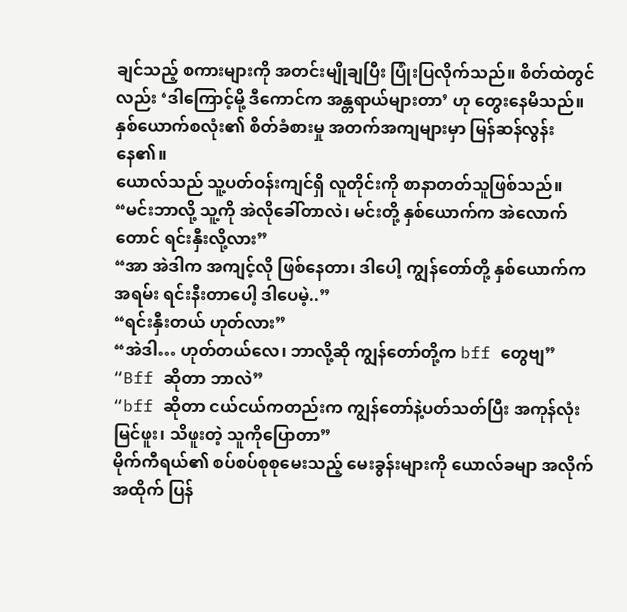ချင်သည့် စကားများကို အတင်းမျိုချပြီး ပြုံးပြလိုက်သည်။ စိတ်ထဲတွင်လည်း ‘ဒါကြောင့်မို့ ဒီကောင်က အန္တရာယ်များတာ’ ဟု တွေးနေမိသည်။ နှစ်ယောက်စလုံး၏ စိတ်ခံစားမှု အတက်အကျများမှာ မြန်ဆန်လွန်းနေ၏။
ယောလ်သည် သူ့ပတ်ဝန်းကျင်ရှိ လူတိုင်းကို စာနာတတ်သူဖြစ်သည်။
“မင်းဘာလို့ သူ့ကို အဲလိုခေါ်တာလဲ၊ မင်းတို့ နှစ်ယောက်က အဲလောက်တောင် ရင်းနှီးလို့လား”
“အာ အဲဒါက အကျင့်လို ဖြစ်နေတာ၊ ဒါပေါ့ ကျွန်တော်တို့ နှစ်ယောက်က အရမ်း ရင်းနီးတာပေါ့ ဒါပေမဲ့..”
“ရင်းနှီးတယ် ဟုတ်လား”
“အဲဒါ… ဟုတ်တယ်လေ၊ ဘာလို့ဆို ကျွန်တော်တို့က bff တွေဗျ”
“Bff ဆိုတာ ဘာလဲ”
“bff ဆိုတာ ငယ်ငယ်ကတည်းက ကျွန်တော်နဲ့ပတ်သတ်ပြီး အကုန်လုံးမြင်ဖူး၊ သိဖူးတဲ့ သူကိုပြောတာ”
မိုက်ကီရယ်၏ စပ်စပ်စုစုမေးသည့် မေးခွန်းများကို ယောလ်ခမျာ အလိုက်အထိုက် ပြန်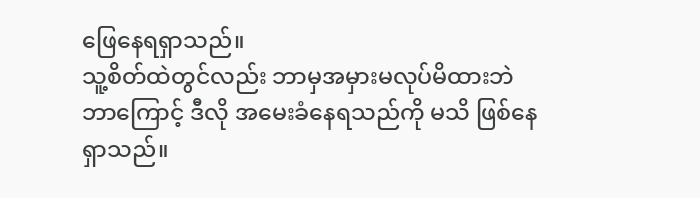ဖြေနေရရှာသည်။
သူ့စိတ်ထဲတွင်လည်း ဘာမှအမှားမလုပ်မိထားဘဲ ဘာကြောင့် ဒီလို အမေးခံနေရသည်ကို မသိ ဖြစ်နေရှာသည်။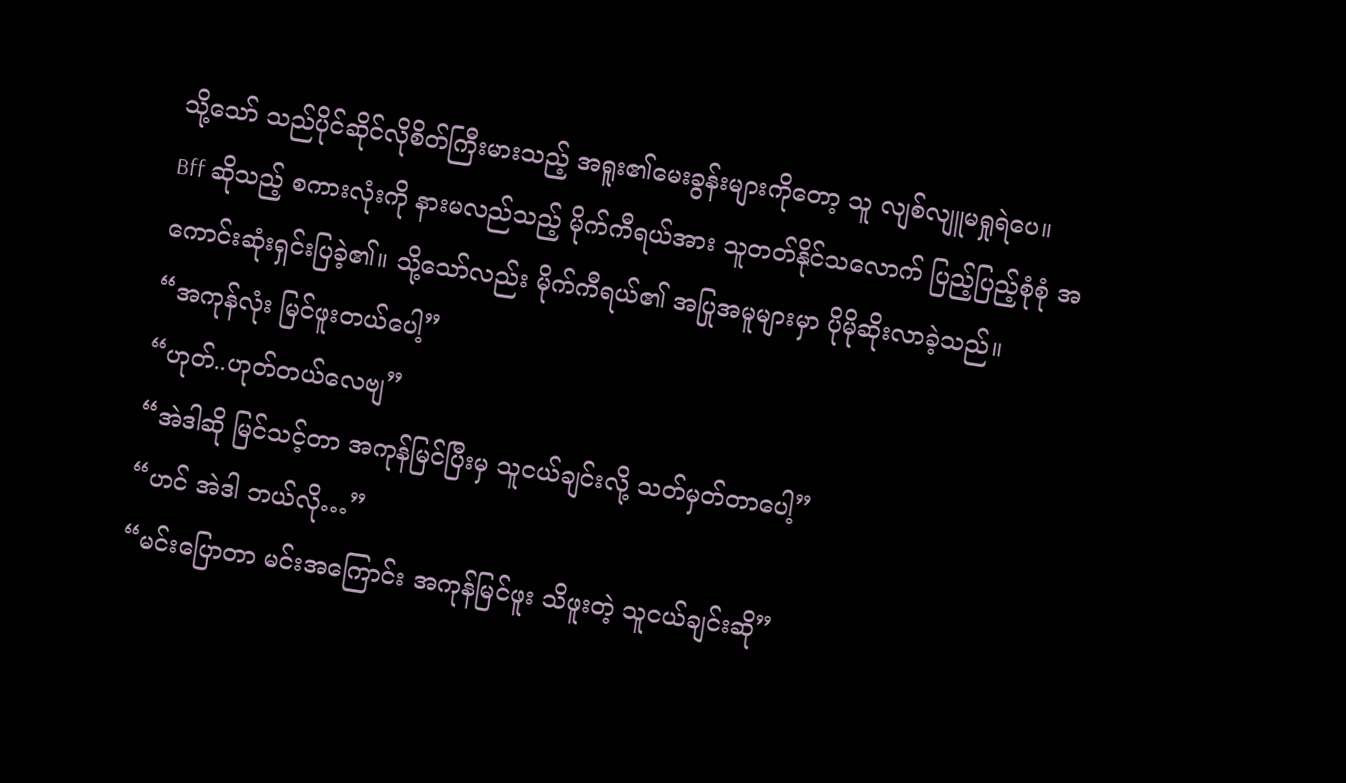သို့သော် သည်ပိုင်ဆိုင်လိုစိတ်ကြီးမားသည့် အရူး၏မေးခွန်းများကိုတော့ သူ လျစ်လျူမရှုရဲပေ။
Bff ဆိုသည့် စကားလုံးကို နားမလည်သည့် မိုက်ကီရယ်အား သူတတ်နိုင်သလောက် ပြည့်ပြည့်စုံစုံ အကောင်းဆုံးရှင်းပြခဲ့၏။ သို့သော်လည်း မိုက်ကီရယ်၏ အပြုအမူများမှာ ပိုမိုဆိုးလာခဲ့သည်။
“အကုန်လုံး မြင်ဖူးတယ်ပေါ့”
“ဟုတ်..ဟုတ်တယ်လေဗျ”
“အဲဒါဆို မြင်သင့်တာ အကုန်မြင်ပြီးမှ သူငယ်ချင်းလို့ သတ်မှတ်တာပေါ့”
“ဟင် အဲဒါ ဘယ်လို…”
“မင်းပြောတာ မင်းအကြောင်း အကုန်မြင်ဖူး သိဖူးတဲ့ သူငယ်ချင်းဆို”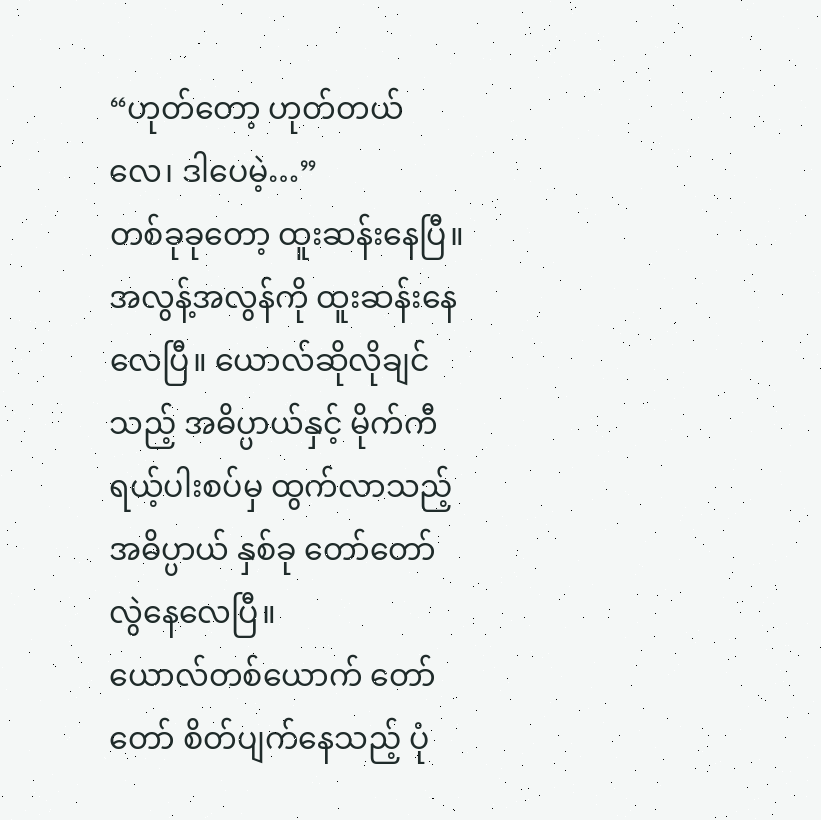“ဟုတ်တော့ ဟုတ်တယ်လေ၊ ဒါပေမဲ့…”
တစ်ခုခုတော့ ထူးဆန်းနေပြီ။ အလွန့်အလွန်ကို ထူးဆန်းနေလေပြီ။ ယောလ်ဆိုလိုချင်သည့် အဓိပ္ပာယ်နှင့် မိုက်ကီရယ့်ပါးစပ်မှ ထွက်လာသည့် အဓိပ္ပာယ် နှစ်ခု တော်တော်လွဲနေလေပြီ။
ယောလ်တစ်ယောက် တော်တော် စိတ်ပျက်နေသည့် ပုံ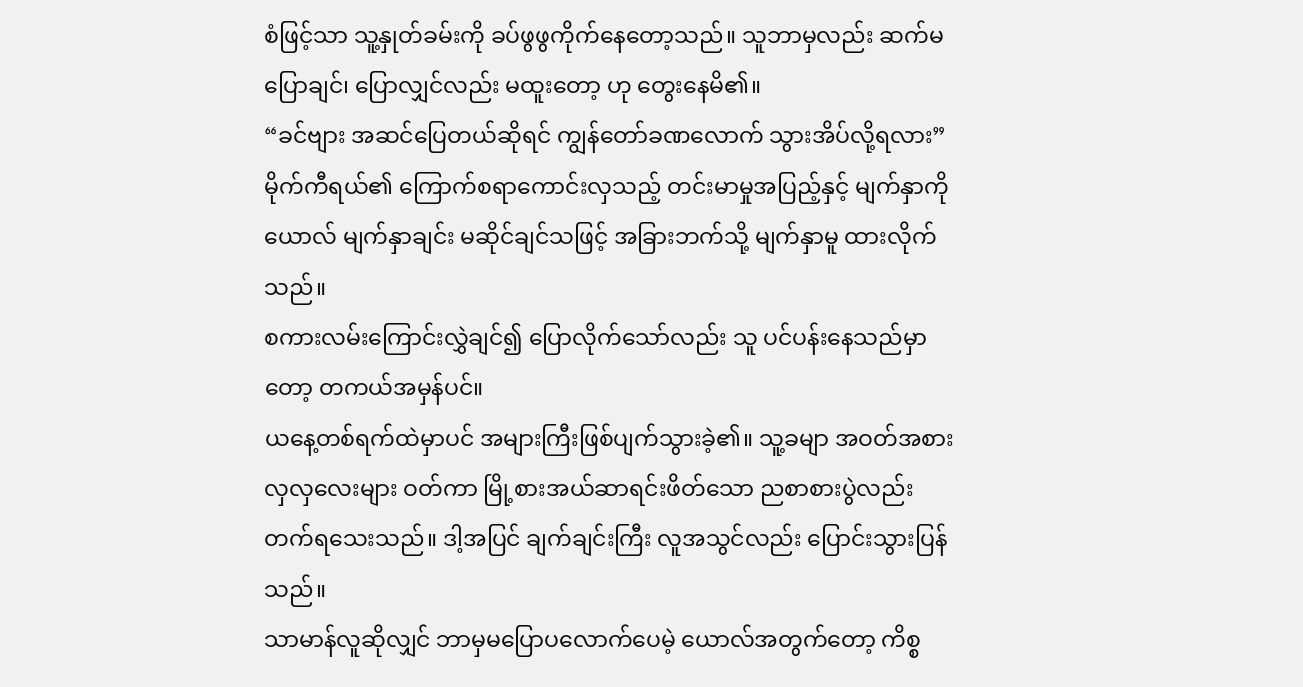စံဖြင့်သာ သူ့နှုတ်ခမ်းကို ခပ်ဖွဖွကိုက်နေတော့သည်။ သူဘာမှလည်း ဆက်မပြောချင်၊ ပြောလျှင်လည်း မထူးတော့ ဟု တွေးနေမိ၏။
“ခင်ဗျား အဆင်ပြေတယ်ဆိုရင် ကျွန်တော်ခဏလောက် သွားအိပ်လို့ရလား”
မိုက်ကီရယ်၏ ကြောက်စရာကောင်းလှသည့် တင်းမာမှုအပြည့်နှင့် မျက်နှာကို ယောလ် မျက်နှာချင်း မဆိုင်ချင်သဖြင့် အခြားဘက်သို့ မျက်နှာမူ ထားလိုက်သည်။
စကားလမ်းကြောင်းလွှဲချင်၍ ပြောလိုက်သော်လည်း သူ ပင်ပန်းနေသည်မှာတော့ တကယ်အမှန်ပင်။
ယနေ့တစ်ရက်ထဲမှာပင် အများကြီးဖြစ်ပျက်သွားခဲ့၏။ သူ့ခမျာ အဝတ်အစားလှလှလေးများ ဝတ်ကာ မြို့စားအယ်ဆာရင်းဖိတ်သော ညစာစားပွဲလည်း တက်ရသေးသည်။ ဒါ့အပြင် ချက်ချင်းကြီး လူအသွင်လည်း ပြောင်းသွားပြန်သည်။
သာမာန်လူဆိုလျှင် ဘာမှမပြောပလောက်ပေမဲ့ ယောလ်အတွက်တော့ ကိစ္စ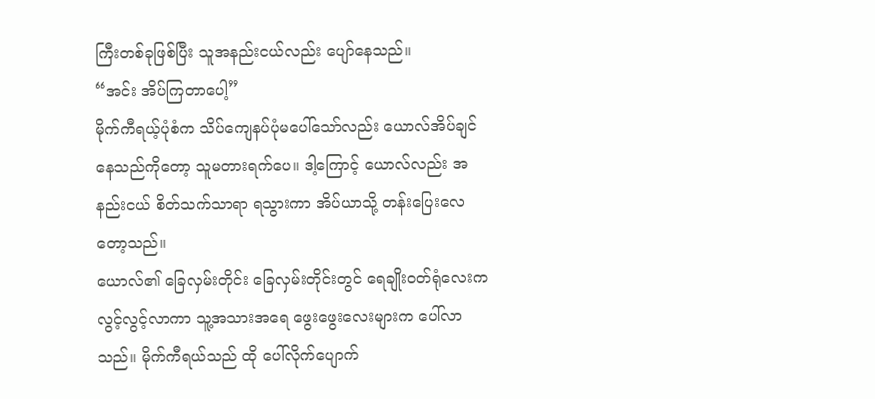ကြီးတစ်ခုဖြစ်ပြီး သူအနည်းငယ်လည်း ပျော်နေသည်။
“အင်း အိပ်ကြတာပေါ့”
မိုက်ကီရယ့်ပုံစံက သိပ်ကျေနပ်ပုံမပေါ်သော်လည်း ယောလ်အိပ်ချင်နေသည်ကိုတော့ သူမတားရက်ပေ။ ဒါ့ကြောင့် ယောလ်လည်း အနည်းငယ် စိတ်သက်သာရာ ရသွားကာ အိပ်ယာသို့ တန်းပြေးလေတော့သည်။
ယောလ်၏ ခြေလှမ်းတိုင်း ခြေလှမ်းတိုင်းတွင် ရေချိုးဝတ်ရုံလေးက လွင့်လွင့်လာကာ သူ့အသားအရေ ဖွေးဖွေးလေးများက ပေါ်လာသည်။ မိုက်ကီရယ်သည် ထို ပေါ်လိုက်ပျောက်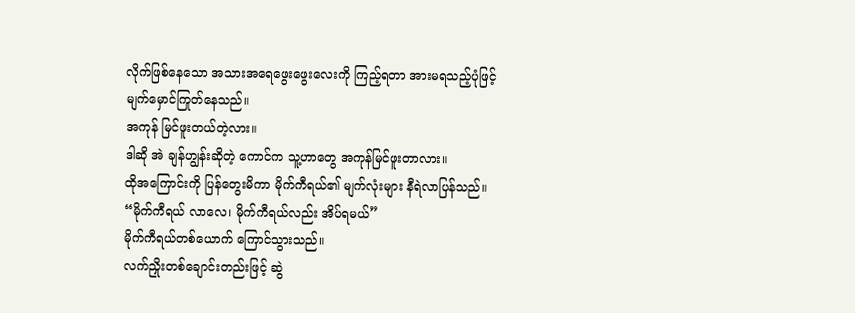လိုက်ဖြစ်နေသော အသားအရေဖွေးဖွေးလေးကို ကြည့်ရတာ အားမရသည့်ပုံဖြင့် မျက်မှောင်ကြုတ်နေသည်။
အကုန် မြင်ဖူးတယ်တဲ့လား။
ဒါဆို အဲ ချန်ဟျွန်းဆိုတဲ့ ကောင်က သူ့ဟာတွေ အကုန်မြင်ဖူးတာလား။
ထိုအကြောင်းကို ပြန်တွေးမိကာ မိုက်ကီရယ်၏ မျက်လုံးများ နီရဲလာပြန်သည်။
“မိုက်ကီရယ် လာလေ၊ မိုက်ကီရယ်လည်း အိပ်ရမယ်”
မိုက်ကီရယ်တစ်ယောက် ကြောင်သွားသည်။
လက်ညှိုးတစ်ချောင်းတည်းဖြင့် ဆွဲ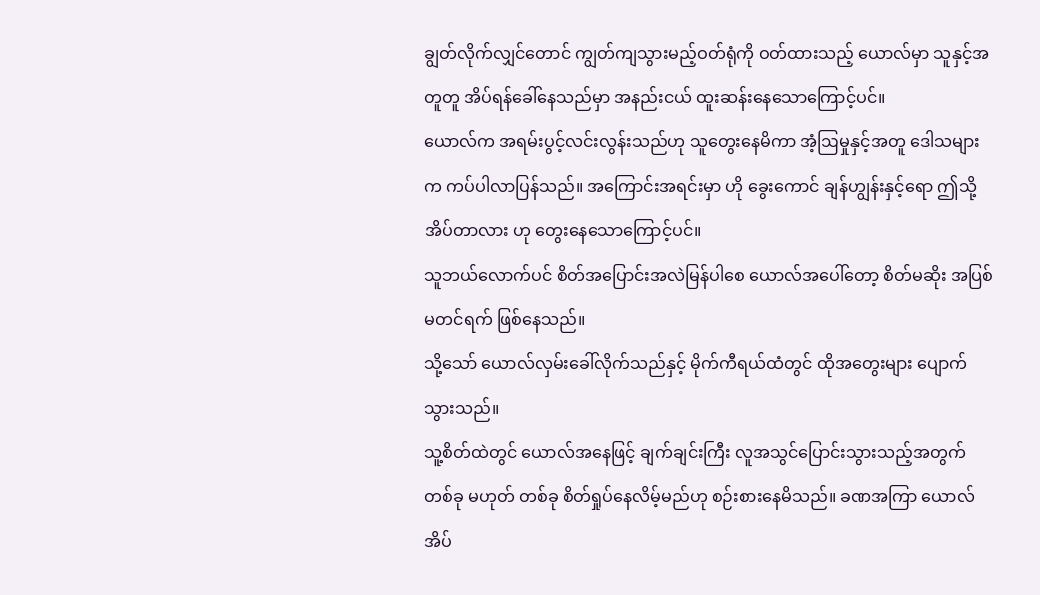ချွတ်လိုက်လျှင်တောင် ကျွတ်ကျသွားမည့်ဝတ်ရုံကို ဝတ်ထားသည့် ယောလ်မှာ သူနှင့်အတူတူ အိပ်ရန်ခေါ်နေသည်မှာ အနည်းငယ် ထူးဆန်းနေသောကြောင့်ပင်။
ယောလ်က အရမ်းပွင့်လင်းလွန်းသည်ဟု သူတွေးနေမိကာ အံ့ဩမှုနှင့်အတူ ဒေါသများက ကပ်ပါလာပြန်သည်။ အကြောင်းအရင်းမှာ ဟို ခွေးကောင် ချန်ဟျွန်းနှင့်ရော ဤသို့ အိပ်တာလား ဟု တွေးနေသောကြောင့်ပင်။
သူဘယ်လောက်ပင် စိတ်အပြောင်းအလဲမြန်ပါစေ ယောလ်အပေါ်တော့ စိတ်မဆိုး အပြစ်မတင်ရက် ဖြစ်နေသည်။
သို့သော် ယောလ်လှမ်းခေါ်လိုက်သည်နှင့် မိုက်ကီရယ်ထံတွင် ထိုအတွေးများ ပျောက်သွားသည်။
သူ့စိတ်ထဲတွင် ယောလ်အနေဖြင့် ချက်ချင်းကြီး လူအသွင်ပြောင်းသွားသည့်အတွက် တစ်ခု မဟုတ် တစ်ခု စိတ်ရှုပ်နေလိမ့်မည်ဟု စဉ်းစားနေမိသည်။ ခဏအကြာ ယောလ်အိပ်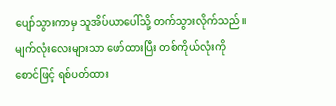ပျော်သွားကာမှ သူအိပ်ယာပေါ်သို့ တက်သွားလိုက်သည်။
မျက်လုံးလေးများသာ ဖော်ထားပြီး တစ်ကိုယ်လုံးကို စောင်ဖြင့် ရစ်ပတ်ထား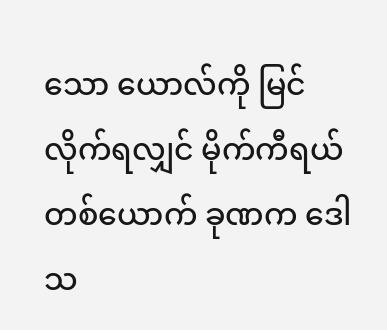သော ယောလ်ကို မြင်လိုက်ရလျှင် မိုက်ကီရယ်တစ်ယောက် ခုဏက ဒေါသ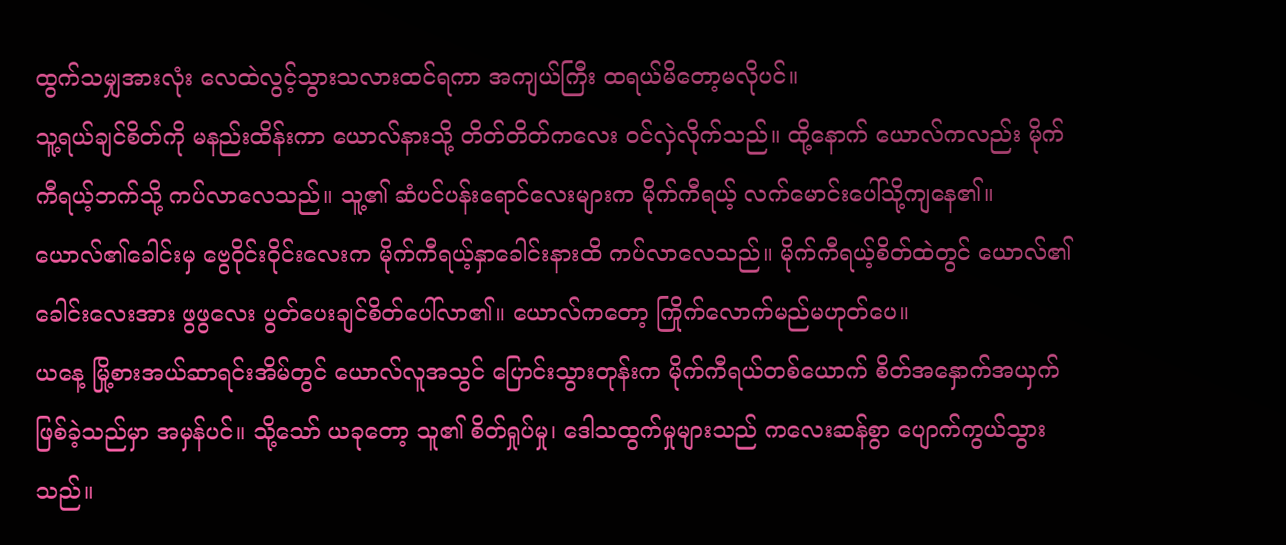ထွက်သမျှအားလုံး လေထဲလွင့်သွားသလားထင်ရကာ အကျယ်ကြီး ထရယ်မိတော့မလိုပင်။
သူ့ရယ်ချင်စိတ်ကို မနည်းထိန်းကာ ယောလ်နားသို့ တိတ်တိတ်ကလေး ဝင်လှဲလိုက်သည်။ ထို့နောက် ယောလ်ကလည်း မိုက်ကီရယ့်ဘက်သို့ ကပ်လာလေသည်။ သူ့၏ ဆံပင်ပန်းရောင်လေးများက မိုက်ကီရယ့် လက်မောင်းပေါ်သို့ကျနေ၏။
ယောလ်၏ခေါင်းမှ ဗွေဝိုင်းဝိုင်းလေးက မိုက်ကီရယ့်နှာခေါင်းနားထိ ကပ်လာလေသည်။ မိုက်ကီရယ့်စိတ်ထဲတွင် ယောလ်၏ခေါင်းလေးအား ဖွဖွလေး ပွတ်ပေးချင်စိတ်ပေါ်လာ၏။ ယောလ်ကတော့ ကြိုက်လောက်မည်မဟုတ်ပေ။
ယနေ့ မြို့စားအယ်ဆာရင်းအိမ်တွင် ယောလ်လူအသွင် ပြောင်းသွားတုန်းက မိုက်ကီရယ်တစ်ယောက် စိတ်အနှောက်အယှက်ဖြစ်ခဲ့သည်မှာ အမှန်ပင်။ သို့သော် ယခုတော့ သူ၏ စိတ်ရှုပ်မှု၊ ဒေါသထွက်မှုများသည် ကလေးဆန်စွာ ပျောက်ကွယ်သွားသည်။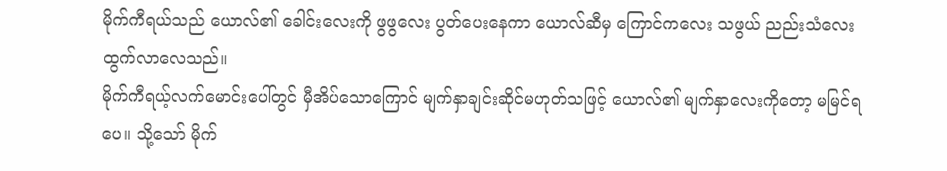မိုက်ကီရယ်သည် ယောလ်၏ ခေါင်းလေးကို ဖွဖွလေး ပွတ်ပေးနေကာ ယောလ်ဆီမှ ကြောင်ကလေး သဖွယ် ညည်းသံလေး ထွက်လာလေသည်။
မိုက်ကီရယ့်လက်မောင်းပေါ်တွင် မှီအိပ်သောကြောင် မျက်နှာချင်းဆိုင်မဟုတ်သဖြင့် ယောလ်၏ မျက်နှာလေးကိုတော့ မမြင်ရပေ။ သို့သော် မိုက်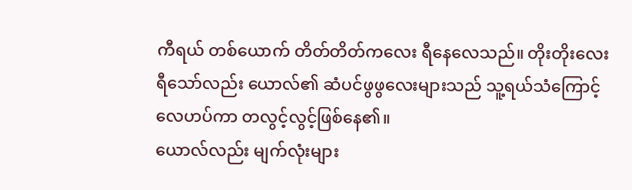ကီရယ် တစ်ယောက် တိတ်တိတ်ကလေး ရီနေလေသည်။ တိုးတိုးလေး ရီသော်လည်း ယောလ်၏ ဆံပင်ဖွဖွလေးများသည် သူ့ရယ်သံကြောင့် လေဟပ်ကာ တလွင့်လွင့်ဖြစ်နေ၏။
ယောလ်လည်း မျက်လုံးများ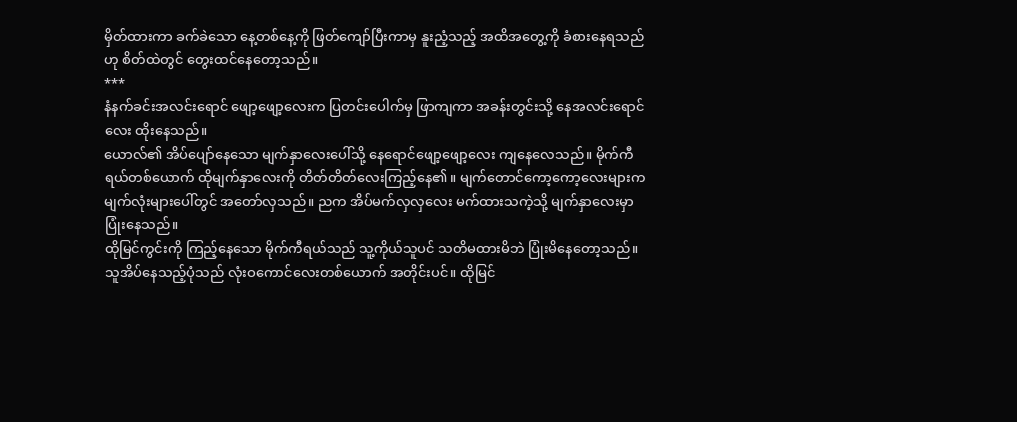မှိတ်ထားကာ ခက်ခဲသော နေ့တစ်နေ့ကို ဖြတ်ကျော်ပြီးကာမှ နူးညံ့သည့် အထိအတွေ့ကို ခံစားနေရသည်ဟု စိတ်ထဲတွင် တွေးထင်နေတော့သည်။
***
နံနက်ခင်းအလင်းရောင် ဖျော့ဖျော့လေးက ပြတင်းပေါက်မှ ဖြာကျကာ အခန်းတွင်းသို့ နေအလင်းရောင်လေး ထိုးနေသည်။
ယောလ်၏ အိပ်ပျော်နေသော မျက်နှာလေးပေါ်သို့ နေရောင်ဖျော့ဖျော့လေး ကျနေလေသည်။ မိုက်ကီရယ်တစ်ယောက် ထိုမျက်နှာလေးကို တိတ်တိတ်လေးကြည့်နေ၏။ မျက်တောင်ကော့ကော့လေးများက မျက်လုံးများပေါ်တွင် အတော်လှသည်။ ညက အိပ်မက်လှလှလေး မက်ထားသကဲ့သို့ မျက်နှာလေးမှာ ပြုံးနေသည်။
ထိုမြင်ကွင်းကို ကြည့်နေသော မိုက်ကီရယ်သည် သူ့ကိုယ်သူပင် သတိမထားမိဘဲ ပြုံးမိနေတော့သည်။
သူအိပ်နေသည့်ပုံသည် လုံးဝကောင်လေးတစ်ယောက် အတိုင်းပင်။ ထိုမြင်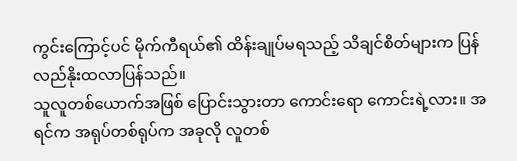ကွင်းကြောင့်ပင် မိုက်ကီရယ်၏ ထိန်းချုပ်မရသည့် သိချင်စိတ်များက ပြန်လည်နိုးထလာပြန်သည်။
သူလူတစ်ယောက်အဖြစ် ပြောင်းသွားတာ ကောင်းရော ကောင်းရဲ့လား။ အရင်က အရုပ်တစ်ရုပ်က အခုလို လူတစ်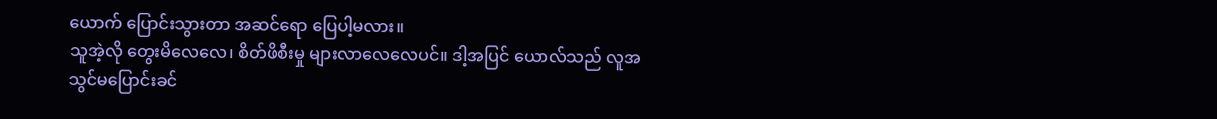ယောက် ပြောင်းသွားတာ အဆင်ရော ပြေပါ့မလား။
သူအဲ့လို တွေးမိလေလေ၊ စိတ်ဖိစီးမှု များလာလေလေပင်။ ဒါ့အပြင် ယောလ်သည် လူအသွင်မပြောင်းခင်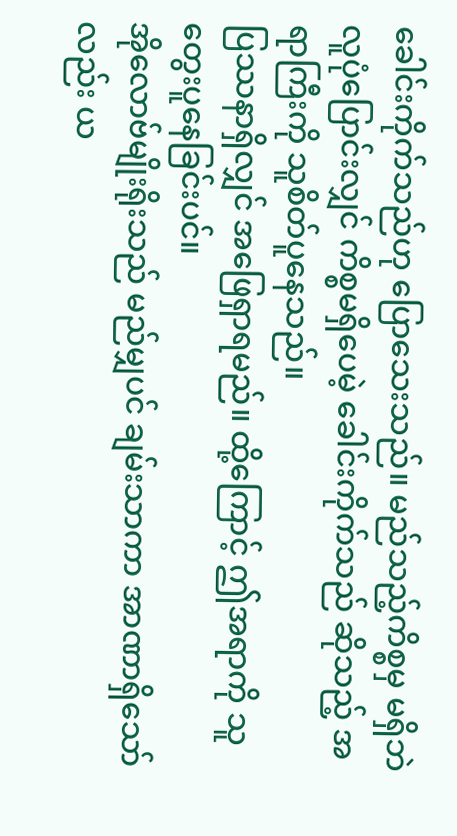ခေါင်းကိုက်သည်ဟု ပြောသေးသည်။ မည်သည့်ကိစ္စမှ မရှိဘဲ လူပုံပြောင်းလျှင် ကိစ္စမရှိပေမဲ့ ခေါင်းကိုက်သည် ဆိုသည့် အရာကြီးကို သူစိတ်ပူနေသည်။
ပြဿနာရှိလျှင် အဖြေရှာရမည်။ ထို့ကြောင့် ဤအရာကို သူတွေးပူနေခြင်းပင်။
အိုလောဗ်မျိုးရိုးသည် မည်မျှပင် ချမ်းသာကာ အာဏာရှိသော်လည်း ယ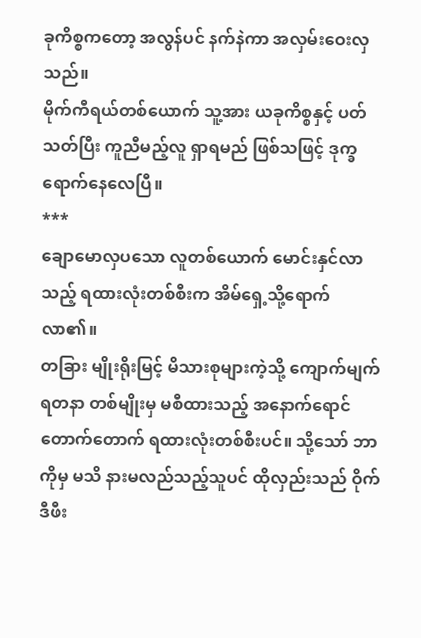ခုကိစ္စကတော့ အလွန်ပင် နက်နဲကာ အလှမ်းဝေးလှသည်။
မိုက်ကီရယ်တစ်ယောက် သူ့အား ယခုကိစ္စနှင့် ပတ်သတ်ပြီး ကူညီမည့်လူ ရှာရမည် ဖြစ်သဖြင့် ဒုက္ခရောက်နေလေပြီ။
***
ချောမောလှပသော လူတစ်ယောက် မောင်းနှင်လာသည့် ရထားလုံးတစ်စီးက အိမ်ရှေ့သို့ရောက်လာ၏။
တခြား မျိုးရိုးမြင့် မိသားစုများကဲ့သို့ ကျောက်မျက်ရတနာ တစ်မျိုးမှ မစီထားသည့် အနောက်ရောင် တောက်တောက် ရထားလုံးတစ်စီးပင်။ သို့သော် ဘာကိုမှ မသိ နားမလည်သည့်သူပင် ထိုလှည်းသည် ဝိုက်ဒီဖီး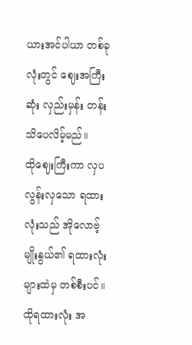ယားအင်ပါယာ တစ်ခုလုံးတွင် ဈေးအကြီးဆုံး လှည်းမှန်း တန်းသိပေလိမ့်မည်။
ထိုဈေးကြီးကာ လှပလွန်းလှသော ရထားလုံးသည် အိုလောဗ့်မျိုးနွယ်၏ ရထားလုံးများထဲမှ တစ်စီးပင်။ ထိုရထားလုံး အ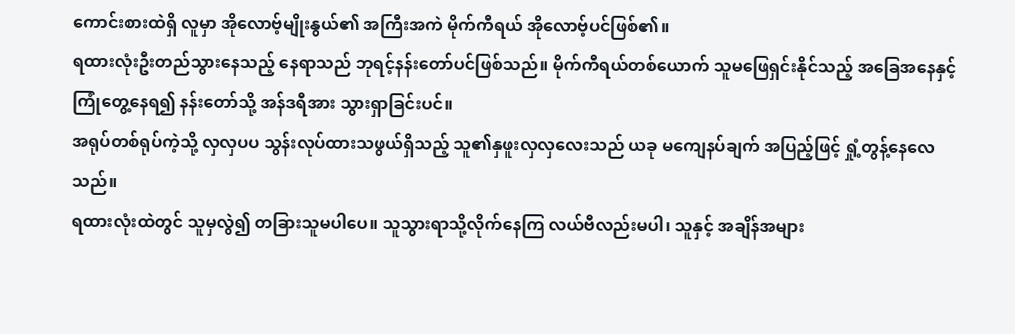ကောင်းစားထဲရှိ လူမှာ အိုလောဗ့်မျိုးနွယ်၏ အကြီးအကဲ မိုက်ကီရယ် အိုလောဗ့်ပင်ဖြစ်၏။
ရထားလုံးဦးတည်သွားနေသည့် နေရာသည် ဘုရင့်နန်းတော်ပင်ဖြစ်သည်။ မိုက်ကီရယ်တစ်ယောက် သူမဖြေရှင်းနိုင်သည့် အခြေအနေနှင့် ကြုံတွေ့နေရ၍ နန်းတော်သို့ အန်ဒရီအား သွားရှာခြင်းပင်။
အရုပ်တစ်ရုပ်ကဲ့သို့ လှလှပပ သွန်းလုပ်ထားသဖွယ်ရှိသည့် သူ၏နှဖူးလှလှလေးသည် ယခု မကျေနပ်ချက် အပြည့်ဖြင့် ရှုံ့တွန့်နေလေသည်။
ရထားလုံးထဲတွင် သူမှလွဲ၍ တခြားသူမပါပေ။ သူသွားရာသို့လိုက်နေကြ လယ်ဗီလည်းမပါ၊ သူနှင့် အချိန်အများ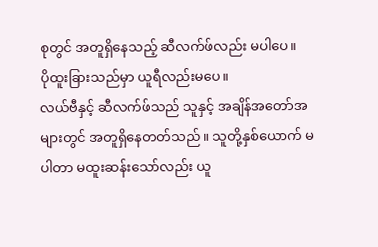စုတွင် အတူရှိနေသည့် ဆီလက်ဖ်လည်း မပါပေ။
ပိုထူးခြားသည်မှာ ယူရီလည်းမပေ။
လယ်ဗီနှင့် ဆီလက်ဖ်သည် သူနှင့် အချိန်အတော်အများတွင် အတူရှိနေတတ်သည်။ သူတို့နှစ်ယောက် မပါတာ မထူးဆန်းသော်လည်း ယူ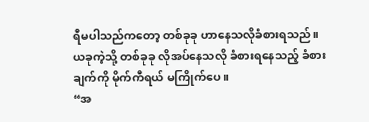ရီမပါသည်ကတော့ တစ်ခုခု ဟာနေသလိုခံစားရသည်။
ယခုကဲ့သို့ တစ်ခုခု လိုအပ်နေသလို ခံစားရနေသည့် ခံစားချက်ကို မိုက်ကီရယ် မကြိုက်ပေ။
“အ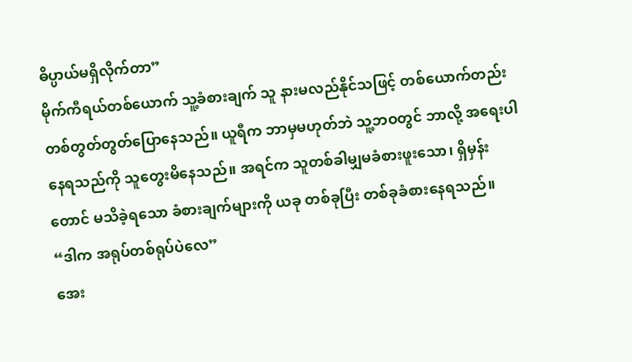ဓိပ္ပာယ်မရှိလိုက်တာ”
မိုက်ကီရယ်တစ်ယောက် သူ့ခံစားချက် သူ နားမလည်နိုင်သဖြင့် တစ်ယောက်တည်း တစ်တွတ်တွတ်ပြောနေသည်။ ယူရီက ဘာမှမဟုတ်ဘဲ သူ့ဘဝတွင် ဘာလို့ အရေးပါနေရသည်ကို သူတွေးမိနေသည်။ အရင်က သူတစ်ခါမျှမခံစားဖူးသော၊ ရှိမှန်းတောင် မသိခဲ့ရသော ခံစားချက်များကို ယခု တစ်ခုပြီး တစ်ခုခံစားနေရသည်။
“ဒါက အရုပ်တစ်ရုပ်ပဲလေ”
အေး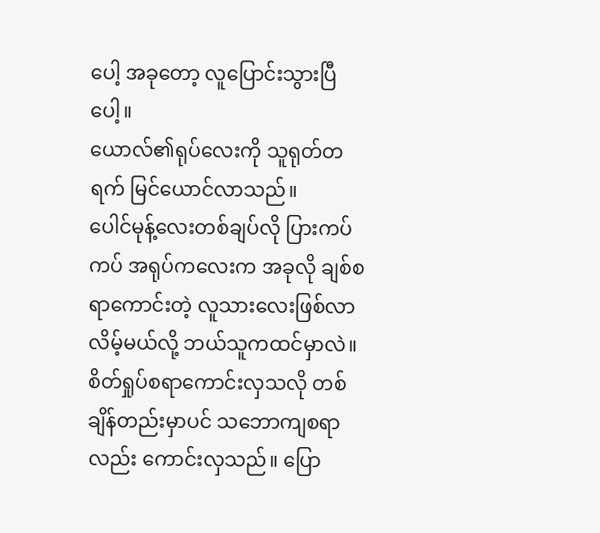ပေါ့ အခုတော့ လူပြောင်းသွားပြီပေါ့။
ယောလ်၏ရုပ်လေးကို သူရုတ်တရက် မြင်ယောင်လာသည်။
ပေါင်မုန့်လေးတစ်ချပ်လို ပြားကပ်ကပ် အရုပ်ကလေးက အခုလို ချစ်စရာကောင်းတဲ့ လူသားလေးဖြစ်လာလိမ့်မယ်လို့ ဘယ်သူကထင်မှာလဲ။
စိတ်ရှုပ်စရာကောင်းလှသလို တစ်ချိန်တည်းမှာပင် သဘောကျစရာလည်း ကောင်းလှသည်။ ပြော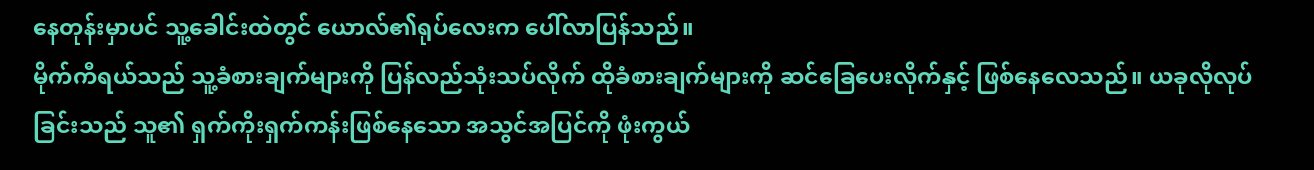နေတုန်းမှာပင် သူ့ခေါင်းထဲတွင် ယောလ်၏ရုပ်လေးက ပေါ်လာပြန်သည်။
မိုက်ကီရယ်သည် သူ့ခံစားချက်များကို ပြန်လည်သုံးသပ်လိုက် ထိုခံစားချက်များကို ဆင်ခြေပေးလိုက်နှင့် ဖြစ်နေလေသည်။ ယခုလိုလုပ်ခြင်းသည် သူ၏ ရှက်ကိုးရှက်ကန်းဖြစ်နေသော အသွင်အပြင်ကို ဖုံးကွယ်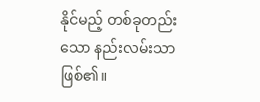နိုင်မည့် တစ်ခုတည်းသော နည်းလမ်းသာဖြစ်၏။